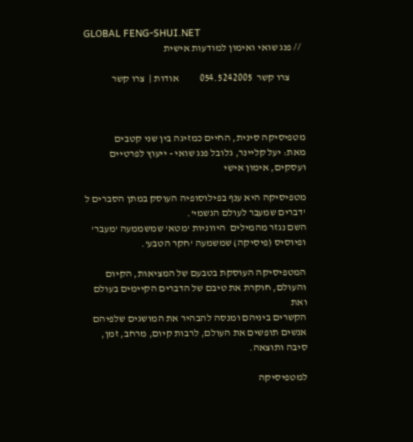GLOBAL FENG-SHUI.NET
  // פנג שואי ואימון למודעות אישית

       צרו קשר  054.5242005          אודות |  צרו קשר



מטפיסיקה סינית, החיים כמזיגה בין שני קטבים
מאת: יעל קליינר, גלובל פנג שואי - ייעוץ לפרטיים ועסקים, אימון אישי

מטפיסיקה היא ענף בפילוסופיה העוסק במתן הסברים ל 'דברים שמעבר לעולם הגשמי'.
השם נגזר מהמילים  היווניות 'מטא' שמשממעה 'מעבר' ופיוסיס (פיסיקה) שמשמעה 'חקר הטבע'.

המטפיסיקה העוסקת בטבעם של המציאות, הקיום והעולם, חוקרת את טיבם של הדברים הקיימים בעולם ואת
הקשרים ביניהם ומנסה להבהיר את המושגים שלפיהם אנשים תופשים את העולם, לרבות קיום, מרחב, זמן, סיבה ותוצאה.

למטפיסיקה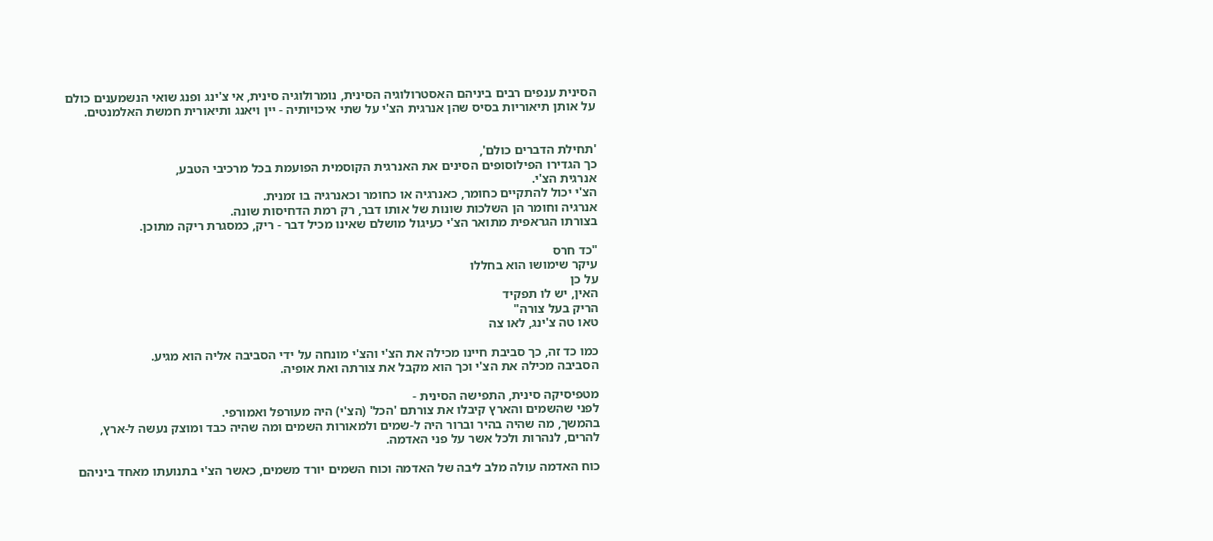הסינית ענפים רבים ביניהם האסטרולוגיה הסינית, נומרולוגיה סינית, אי צ'ינג ופנג שואי הנשמענים כולם
על אותן תיאוריות בסיס שהן אנרגית הצ'י על שתי איכויותיה - יין ויאנג ותיאורית חמשת האלמנטים.


'תחילת הדברים כולם',
כך הגדירו הפילוסופים הסינים את האנרגית הקוסמית הפועמת בכל מרכיבי הטבע,
אנרגית הצ'י.
הצ'י יכול להתקיים כחומר, כאנרגיה או כחומר וכאנרגיה בו זמנית.
אנרגיה וחומר הן השלכות שונות של אותו דבר, רק רמת הדחיסות שונה.
בצורתו הגראפית מתואר הצ'י כעיגול מושלם שאינו מכיל דבר - ריק, כמסגרת ריקה מתוכן.

"כד חרס
עיקר שימושו הוא בחללו
על כן
האין, יש לו תפקיד
הריק בעל צורה"
טאו טה צ'ינג, לאו צה

כמו כד זה, כך סביבת חיינו מכילה את הצ'י והצ'י מונחה על ידי הסביבה אליה הוא מגיע.
הסביבה מכילה את הצ'י וכך הוא מקבל את צורתה ואת אופיה.

מטפיסיקה סינית, התפישה הסינית -
לפני שהשמים והארץ קיבלו את צורתם 'הכל' (הצ'י) היה מעורפל ואמורפי.
בהמשך, מה שהיה בהיר וברור היה ל-שמים ולמאורות השמים ומה שהיה כבד ומוצק נעשה ל-ארץ,
להרים, לנהרות ולכל אשר על פני האדמה.

כוח האדמה עולה מלב ליבה של האדמה וכוח השמים יורד משמים, כאשר הצ'י בתנועתו מאחד ביניהם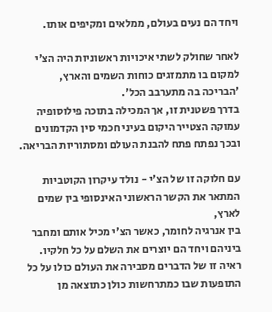ויחד הם נעים בעולם, ממלאים ומקיפים אותו.

לאחר שחולק לשתי איכויות ראשוניות היה הצ'י למקום בו מתמזגים כוחות השמים והארץ,
'הבריכה בה מתערבב הכל'.
בדרך פשטנית זו, אך המכילה בתוכה פילוסופיה עמוקה הצטייר היקום בעיני חכמי סין הקדמונים
ובכך נפתח פתח להבנת העולם ומסתוריות הבריאה.

עם חלוקה זו של הצ'י - נולד עיקרון הקוטביות המתאר את הקשר הראשוני האינסופי בין שמים לארץ,
בין אנרגיה לחומר, כאשר הצ'י מכיל אותם ומחבר ביניהם ויחד הם יוצרים את השלם על כל חלקיו.
ראיה זו של הדברים מסבירה את העולם כולו על כל התופעות שבו כמתרחשות כולן כתוצאה מן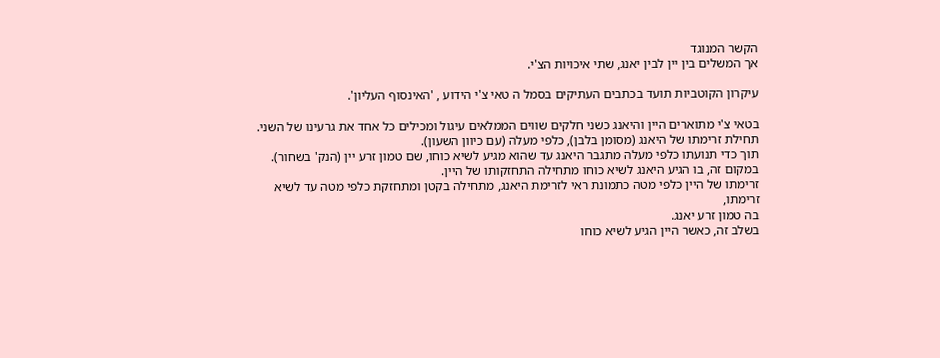הקשר המנוגד
אך המשלים בין יין לבין יאנג, שתי איכויות הצ'י.

עיקרון הקוטביות תועד בכתבים העתיקים בסמל ה טאי צ'י הידוע , 'האינסוף העליון'.

בטאי צ'י מתוארים היין והיאנג כשני חלקים שווים הממלאים עיגול ומכילים כל אחד את גרעינו של השני.
תחילת זרימתו של היאנג (מסומן בלבן), כלפי מעלה (עם כיוון השעון).
תוך כדי תנועתו כלפי מעלה מתגבר היאנג עד שהוא מגיע לשיא כוחו, שם טמון זרע יין (הנק' בשחור).
במקום זה, בו הגיע היאנג לשיא כוחו מתחילה התחזקותו של היין.
זרימתו של היין כלפי מטה כתמונת ראי לזרימת היאנג, מתחילה בקטן ומתחזקת כלפי מטה עד לשיא זרימתו,
בה טמון זרע יאנג.
בשלב זה, כאשר היין הגיע לשיא כוחו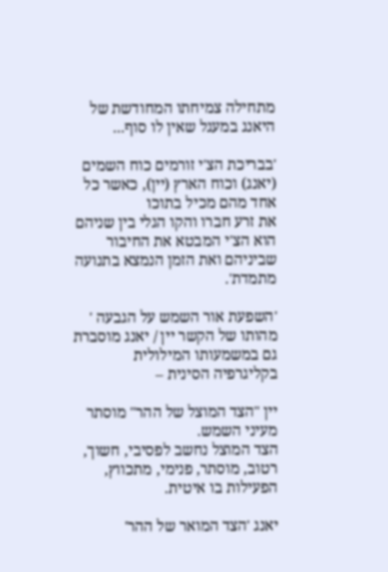מתחילה צמיחתו המחודשת של היאנג במעגל שאין לו סוף...

'בבריכת הצ'י זורמים כוח השמים (יאנג) וכוח הארץ (יין), כאשר כל אחד מהם מכיל בתוכו
את זרע חברו והקו הגלי בין שניהם הוא הצ'י המבטא את החיבור שביניהם ואת הזמן הנמצא בתנועה מתמדת'.

'השפעת אור השמש על הגבעה '
מהותו של הקשר יין / יאנג מוסברת גם במשמעותו המילולית בקליגרפיה הסינית –

יין "הצד המוצל של ההר" מוסתר מעיני השמש.
הצד המוצל נחשב לפסיבי, חשוך, רטוב, מוסתר, פנימי, מתכווץ, הפעילות בו איטית.

יאנג 'הצד המואר של ההר'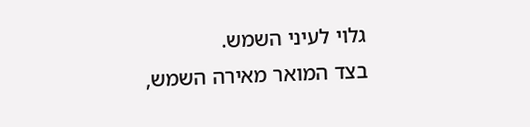גלוי לעיני השמש.
בצד המואר מאירה השמש,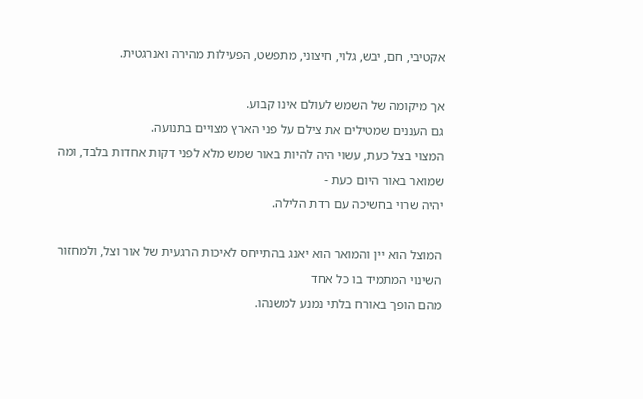אקטיבי, חם, יבש, גלוי, חיצוני, מתפשט, הפעילות מהירה ואנרגטית.

אך מיקומה של השמש לעולם אינו קבוע.
גם העננים שמטילים את צילם על פני הארץ מצויים בתנועה.
המצוי בצל כעת, עשוי היה להיות באור שמש מלא לפני דקות אחדות בלבד, ומה שמואר באור היום כעת -
יהיה שרוי בחשיכה עם רדת הלילה.

המוצל הוא יין והמואר הוא יאנג בהתייחס לאיכות הרגעית של אור וצל, ולמחזור השינוי המתמיד בו כל אחד
מהם הופך באורח בלתי נמנע למשנהו.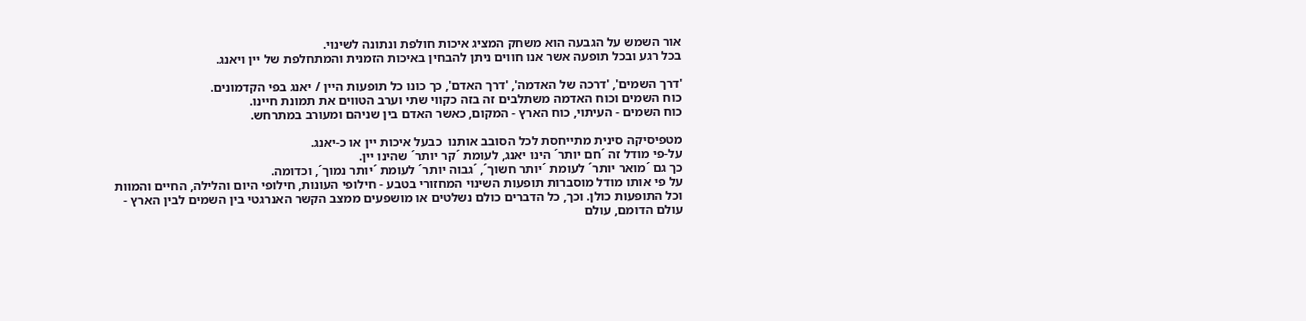אור השמש על הגבעה הוא משחק המציג איכות חולפת ונתונה לשינוי.
בכל רגע ובכל תופעה אשר אנו חווים ניתן להבחין באיכות הזמנית והמתחלפת של יין ויאנג.

'דרך השמים', 'דרכה של האדמה', 'דרך האדם', כך כונו כל תופעות היין / יאנג בפי הקדמונים.
כוח השמים וכוח האדמה משתלבים זה בזה כקווי שתי וערב הטווים את תמונת חיינו.
כוח השמים - העיתוי, כוח הארץ - המקום, כאשר האדם בין שניהם ומעורב במתרחש.

מטפיסיקה סינית מתייחסת לכל הסובב אותנו  כבעל איכות יין או כ-יאנג.
על-פי מודל זה ´חם יותר´ הינו יאנג, לעומת ´קר יותר´ שהינו יין.
כך גם ´מואר יותר´ לעומת ´יותר חשוך´, ´גבוה יותר´ לעומת ´יותר נמוך´, וכדומה.
על פי אותו מודל מוסברות תופעות השינוי המחזורי בטבע - חילופי העונות, חילופי היום והלילה, החיים והמוות
וכל התופעות כולן. וכך, כל הדברים כולם נשלטים או מושפעים ממצב הקשר האנרגטי בין השמים לבין הארץ -
עולם הדומם, עולם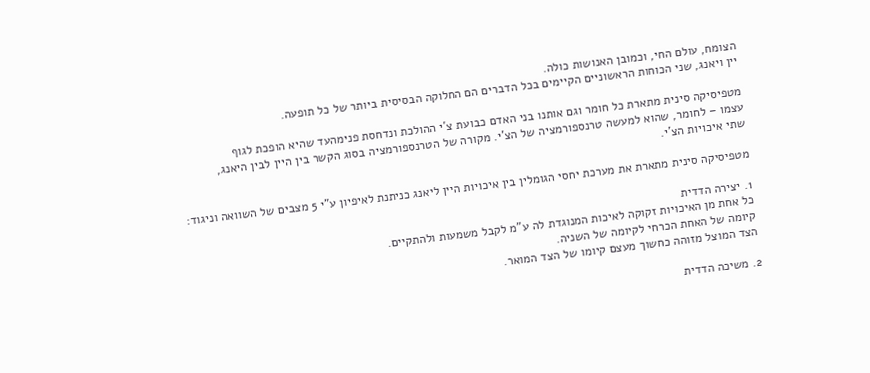הצומח, עולם החי, וכמובן האנושות כולה.
יין ויאנג, שני הכוחות הראשוניים הקיימים בכל הדברים הם החלוקה הבסיסית ביותר של כל תופעה.

מטפיסיקה סינית מתארת כל חומר וגם אותנו בני האדם כבועת צ´י ההולכת ונדחסת פנימהעד שהיא הופכת לגוף
עצמו – לחומר, שהוא למעשה טרנספורמציה של הצ'י. מקורה של הטרנספורמציה בסוג הקשר בין היין לבין היאנג,
שתי איכויות הצ'י.

מטפיסיקה סינית מתארת את מערכת יחסי הגומלין בין איכויות היין ליאנג כניתנת לאיפיון ע"י 5 מצבים של השוואה וניגוד:

1. יצירה הדדית
כל אחת מן האיכויות זקוקה לאיכות המנוגדת לה ע"מ לקבל משמעות ולהתקיים.
קיומה של האחת הכרחי לקיומה של השניה.
הצד המוצל מזוהה כחשוך מעצם קיומו של הצד המואר.

2. משיכה הדדית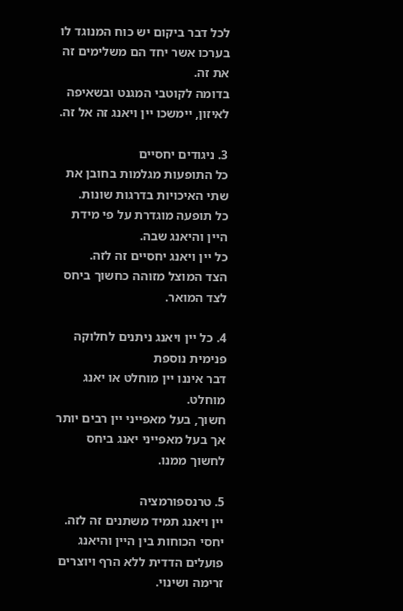לכל דבר ביקום יש כוח המנוגד לו בערכו אשר יחד הם משלימים זה את זה.
בדומה לקוטבי המגנט ובשאיפה לאיזון, יימשכו יין ויאנג זה אל זה.

3. ניגודים יחסיים
כל התופעות מגלמות בחובן את שתי האיכויות בדרגות שונות.
כל תופעה מוגדרת על פי מידת היין והיאנג שבה.
כל יין ויאנג יחסיים זה לזה.
הצד המוצל מזוהה כחשוך ביחס לצד המואר.

4. כל יין ויאנג ניתנים לחלוקה פנימית נוספת
דבר איננו יין מוחלט או יאנג מוחלט.
חשוך, בעל מאפייני יין רבים יותר אך בעל מאפייני יאנג ביחס לחשוך ממנו.

5. טרנספורמציה
יין ויאנג תמיד משתנים זה לזה.
יחסי הכוחות בין היין והיאנג פועלים הדדית ללא הרף ויוצרים זרימה ושינוי.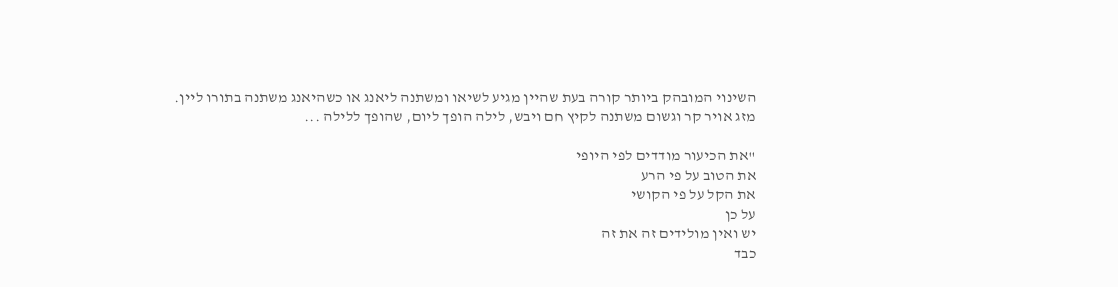השינוי המובהק ביותר קורה בעת שהיין מגיע לשיאו ומשתנה ליאנג או כשהיאנג משתנה בתורו ליין.
מזג אויר קר וגשום משתנה לקיץ חם ויבש, לילה הופך ליום, שהופך ללילה ...

"את הכיעור מודדים לפי היופי
את הטוב על פי הרע
את הקל על פי הקושי
על כן
יש ואין מולידים זה את זה
כבד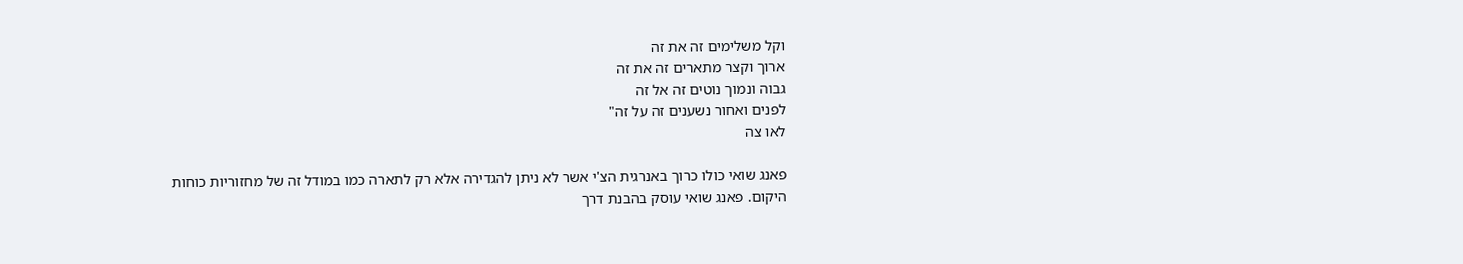וקל משלימים זה את זה
ארוך וקצר מתארים זה את זה
גבוה ונמוך נוטים זה אל זה
לפנים ואחור נשענים זה על זה"
לאו צה

פאנג שואי כולו כרוך באנרגית הצ'י אשר לא ניתן להגדירה אלא רק לתארה כמו במודל זה של מחזוריות כוחות
היקום. פאנג שואי עוסק בהבנת דרך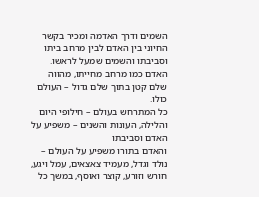השמים ודרך האדמה ומכיר בקשר החיוני בין האדם לבין מרחב ביתו וסביבתו והשמים שמעל לראשו.
האדם כמו מרחב מחייתו, מהווה שלם קטן בתוך שלם גדול – העולם כולו.
כל המתרחש בעולם – חילופי היום והלילה, העונות והשנים – משפיע על האדם וסביבתו
והאדם בתורו משפיע על העולם – נולד וגדל, מעמיד צאצאים, עמל ויגע, חורש וזורע, קוצר ואוסף, במשך כל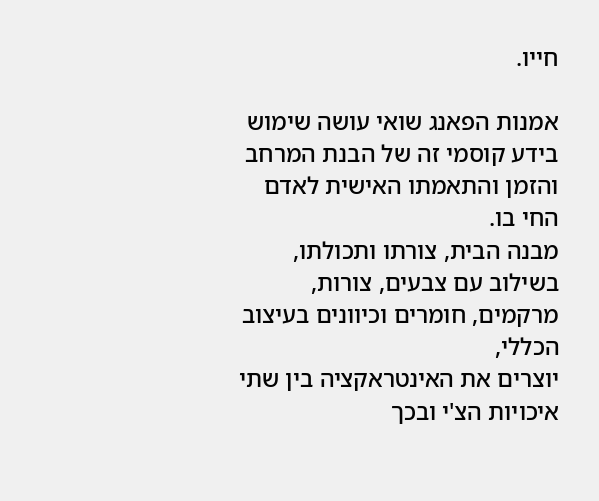חייו.

אמנות הפאנג שואי עושה שימוש בידע קוסמי זה של הבנת המרחב והזמן והתאמתו האישית לאדם החי בו.
מבנה הבית, צורתו ותכולתו, בשילוב עם צבעים, צורות, מרקמים, חומרים וכיוונים בעיצוב הכללי,
יוצרים את האינטראקציה בין שתי איכויות הצ'י ובכך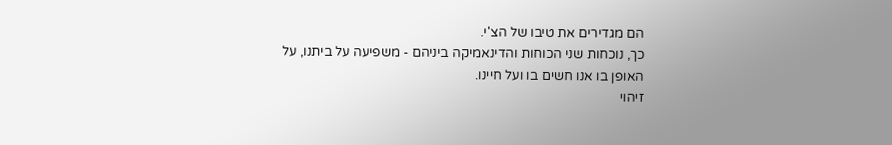הם מגדירים את טיבו של הצ'י.
כך, נוכחות שני הכוחות והדינאמיקה ביניהם - משפיעה על ביתנו, על האופן בו אנו חשים בו ועל חיינו.
זיהוי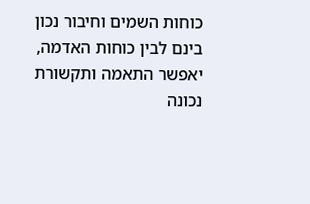כוחות השמים וחיבור נכון בינם לבין כוחות האדמה, יאפשר התאמה ותקשורת נכונה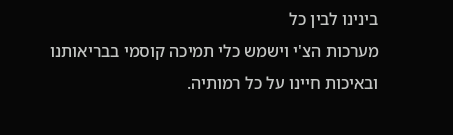בינינו לבין כל
מערכות הצ'י וישמש כלי תמיכה קוסמי בבריאותנו ובאיכות חיינו על כל רמותיה.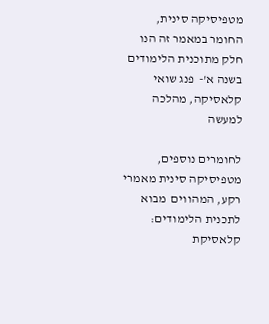מטפיסיקה סינית, החומר במאמר זה הנו חלק מתוכנית הלימודים בשנה א'-  פנג שואי קלאסיקה, מהלכה למעשה

לחומרים נוספים, מטפיסיקה סינית מאמרי רקע, המהווים  מבוא לתכנית הלימודים:
קלאסיקת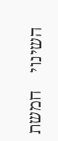השינוי    חמשת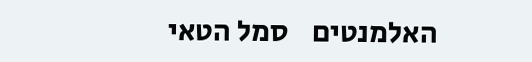האלמנטים    סמל הטאי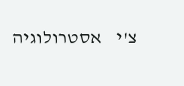צ'י    אסטרולוגיה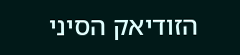הזודיאק הסיני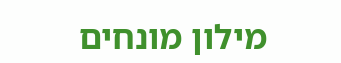מילון מונחים